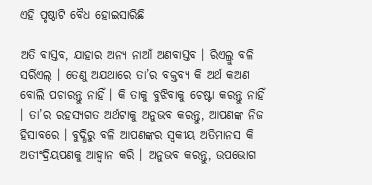ଏହି ପୃଷ୍ଠାଟି ବୈଧ ହୋଇସାରିଛି

ଅତି ବାସ୍ତବ, ଯାହାର ଅନ୍ୟ ନାଆଁ ଅଣବାସ୍ତବ । ରିଏଲ୍ରୁ ବଳି ସର୍ରିଏଲ୍ । ତେଣୁ ଅଯଥାରେ ତା’ର ବକ୍ତବ୍ୟ କି ଅର୍ଥ କଅଣ ବୋଲି ପଚାରନ୍ତୁ ନାହିଁ । କି ତାକୁ ବୁଝିବାକୁ ଚେଷ୍ଟା କରନ୍ତୁ ନାହିଁ । ତା’ର ରହସ୍ୟଗତ ଅର୍ଥଟାକୁ ଅନୁଭବ କରନ୍ତୁ, ଆପଣଙ୍କ ନିଜ ହିସାବରେ । ବୁଦ୍ଧିରୁ ବଳି ଆପଣଙ୍କର ସ୍ୱକୀୟ ଅତିମାନସ କି ଅତୀଂଦ୍ରିୟପଣକୁ ଆହ୍ୱାନ କରି । ଅନୁଭବ କରନ୍ତୁ, ଉପଭୋଗ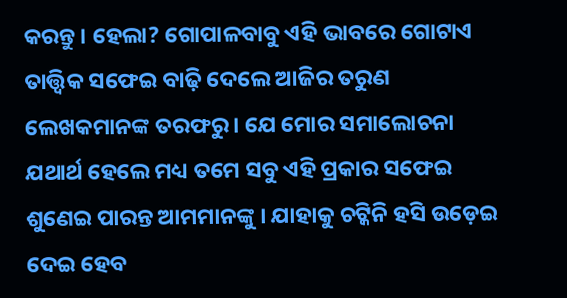କରନ୍ତୁ । ହେଲା? ଗୋପାଳବାବୁ ଏହି ଭାବରେ ଗୋଟାଏ ତାତ୍ତ୍ୱିକ ସଫେଇ ବାଢ଼ି ଦେଲେ ଆଜିର ତରୁଣ ଲେଖକମାନଙ୍କ ତରଫରୁ । ଯେ ମୋର ସମାଲୋଚନା ଯଥାର୍ଥ ହେଲେ ମଧ୍ୟ ତମେ ସବୁ ଏହି ପ୍ରକାର ସଫେଇ ଶୁଣେଇ ପାରନ୍ତ ଆମମାନଙ୍କୁ । ଯାହାକୁ ଚଟ୍କିନି ହସି ଉଡ଼େଇ ଦେଇ ହେବ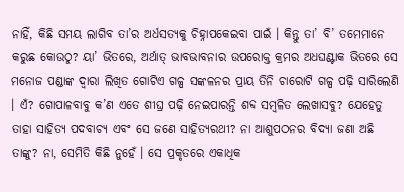ନାହିଁ, କିଛି ସମୟ ଲାଗିବ ତା’ର ଅର୍ଧସତ୍ୟକୁ ଚିହ୍ନାପକେଇବା ପାଇଁ । କିନ୍ତୁ ତା’ ବି’ ତମେମାନେ କରୁଛ କୋଉଠୁ? ୟା’ ଭିତରେ, ଅର୍ଥାତ୍ ଭାବଭାବନାର ଉପରୋକ୍ତ କ୍ରମର ଅଧଘଣ୍ଟାକ ଭିତରେ ସେ ମନୋଜ ପଣ୍ଡାଙ୍କ ଦ୍ୱାରା ଲିଖିତ ଗୋଟିଏ ଗଳ୍ପ ସଙ୍କଳନର ପ୍ରାୟ ତିନି ଚାରୋଟି ଗଳ୍ପ ପଢ଼ି ସାରିଲେଣି । ଏଁ? ଗୋପାଳବାବୁ କ’ଣ ଏତେ ଶୀଘ୍ର ପଢ଼ି ନେଇପାରନ୍ତି ଶବ୍ଦ ସମ୍ବଳିତ ଲେଖାସବୁ? ଯେହେତୁ ତାହା ସାହିତ୍ୟ ପଦବାଚ୍ୟ ଏବଂ ସେ ଜଣେ ସାହିତ୍ୟରଥୀ? ନା ଆଶୁପଠନର ବିଦ୍ୟା ଜଣା ଅଛି ତାଙ୍କୁ? ନା, ସେମିତି କିଛି ନୁହେଁ । ସେ ପ୍ରକୃତରେ ଏକାଧିକ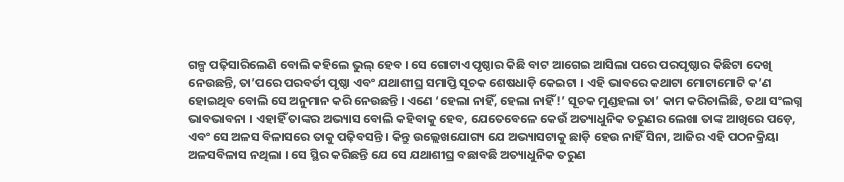ଗଳ୍ପ ପଢ଼ିସାରିଲେଣି ବୋଲି କହିଲେ ଭୁଲ୍ ହେବ । ସେ ଗୋଟାଏ ପୃଷ୍ଠାର କିଛି ବାଟ ଆଗେଇ ଆସିଲା ପରେ ପରପୃଷ୍ଠାର କିଛିଟା ଦେଖି ନେଉଛନ୍ତି, ତା’ପରେ ପରବର୍ତୀ ପୃଷ୍ଠା ଏବଂ ଯଥାଶୀଘ୍ର ସମାପ୍ତି ସୂଚକ ଶେଷଧାଡ଼ି କେଇଟା । ଏହି ଭାବରେ କଥାଟା ମୋଟାମୋଟି କ’ଣ ହୋଇଥିବ ବୋଲି ସେ ଅନୁମାନ କରି ନେଉଛନ୍ତି । ଏଣେ ‘ହେଲା ନାହିଁ, ହେଲା ନାହିଁ!’ ସୂଚକ ମୁଣ୍ଡହଲା ତା’ କାମ କରିଚାଲିଛି, ତଥା ସଂଲଗ୍ନ ଭାବଭାବନା । ଏହାହିଁ ତାଙ୍କର ଅଭ୍ୟାସ ବୋଲି କହିବାକୁ ହେବ, ଯେତେବେଳେ କେଉଁ ଅତ୍ୟାଧୁନିକ ତରୁଣର ଲେଖା ତାଙ୍କ ଆଖିରେ ପଡ଼େ, ଏବଂ ସେ ଅଳସ ବିଳାସରେ ତାକୁ ପଢ଼ିବସନ୍ତି । କିନ୍ତୁ ଉଲ୍ଲେଖଯୋଗ୍ୟ ଯେ ଅଭ୍ୟାସଟାକୁ ଛାଡ଼ି ହେଉ ନାହିଁ ସିନା, ଆଜିର ଏହି ପଠନକ୍ରିୟା ଅଳସବିଳାସ ନଥିଲା । ସେ ସ୍ଥିର କରିଛନ୍ତି ଯେ ସେ ଯଥାଶୀଘ୍ର ବଛାବଛି ଅତ୍ୟାଧୁନିକ ତରୁଣ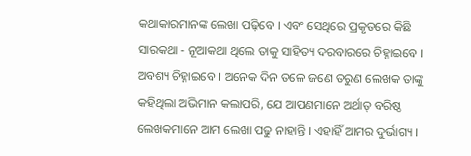କଥାକାରମାନଙ୍କ ଲେଖା ପଢ଼ିବେ । ଏବଂ ସେଥିରେ ପ୍ରକୃତରେ କିଛି ସାରକଥା - ନୂଆକଥା ଥିଲେ ତାକୁ ସାହିତ୍ୟ ଦରବାରରେ ଚିହ୍ନାଇବେ । ଅବଶ୍ୟ ଚିହ୍ନାଇବେ । ଅନେକ ଦିନ ତଳେ ଜଣେ ତରୁଣ ଲେଖକ ତାଙ୍କୁ କହିଥିଲା ଅଭିମାନ କଲାପରି, ଯେ ଆପଣମାନେ ଅର୍ଥାତ୍ ବରିଷ୍ଠ ଲେଖକମାନେ ଆମ ଲେଖା ପଢୁ ନାହାନ୍ତି । ଏହାହିଁ ଆମର ଦୁର୍ଭାଗ୍ୟ ।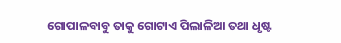ଗୋପାଳବାବୁ ତାକୁ ଗୋଟାଏ ପିଲାଳିଆ ତଥା ଧୃଷ୍ଟ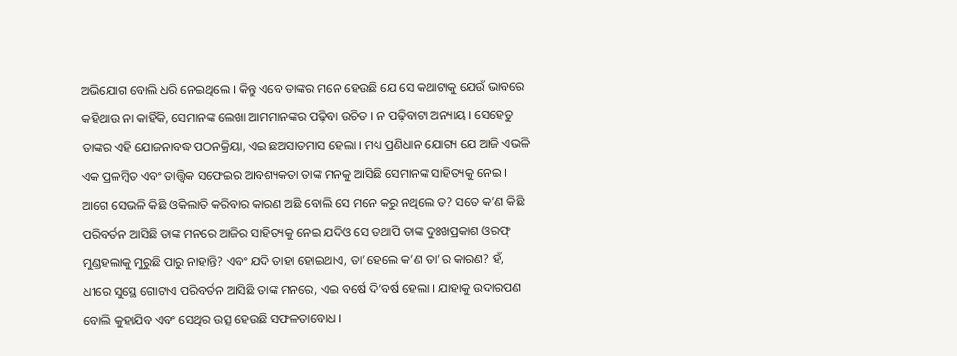ଅଭିଯୋଗ ବୋଲି ଧରି ନେଇଥିଲେ । କିନ୍ତୁ ଏବେ ତାଙ୍କର ମନେ ହେଉଛି ଯେ ସେ କଥାଟାକୁ ଯେଉଁ ଭାବରେ କହିଥାଉ ନା କାହିଁକି, ସେମାନଙ୍କ ଲେଖା ଆମମାନଙ୍କର ପଢ଼ିବା ଉଚିତ । ନ ପଢ଼ିବାଟା ଅନ୍ୟାୟ । ସେହେତୁ ତାଙ୍କର ଏହି ଯୋଜନାବଦ୍ଧ ପଠନକ୍ରିୟା, ଏଇ ଛଅସାତମାସ ହେଲା । ମଧ୍ୟ ପ୍ରଣିଧାନ ଯୋଗ୍ୟ ଯେ ଆଜି ଏଭଳି ଏକ ପ୍ରଳମ୍ବିତ ଏବଂ ତାତ୍ତ୍ୱିକ ସଫେଇର ଆବଶ୍ୟକତା ତାଙ୍କ ମନକୁ ଆସିଛି ସେମାନଙ୍କ ସାହିତ୍ୟକୁ ନେଇ । ଆଗେ ସେଭଳି କିଛି ଓକିଲାତି କରିବାର କାରଣ ଅଛି ବୋଲି ସେ ମନେ କରୁ ନଥିଲେ ତ? ସତେ କ’ଣ କିଛି ପରିବର୍ତନ ଆସିଛି ତାଙ୍କ ମନରେ ଆଜିର ସାହିତ୍ୟକୁ ନେଇ ଯଦିଓ ସେ ତଥାପି ତାଙ୍କ ଦୁଃଖପ୍ରକାଶ ଓରଫ୍ ମୁଣ୍ଡହଲାକୁ ମୁରୁଛି ପାରୁ ନାହାନ୍ତି? ଏବଂ ଯଦି ତାହା ହୋଇଥାଏ, ତା’ହେଲେ କ’ଣ ତା’ର କାରଣ? ହଁ, ଧୀରେ ସୁସ୍ଥେ ଗୋଟାଏ ପରିବର୍ତନ ଆସିଛି ତାଙ୍କ ମନରେ, ଏଇ ବର୍ଷେ ଦି’ବର୍ଷ ହେଲା । ଯାହାକୁ ଉଦାରପଣ ବୋଲି କୁହାଯିବ ଏବଂ ସେଥିର ଉତ୍ସ ହେଉଛି ସଫଳତାବୋଧ ।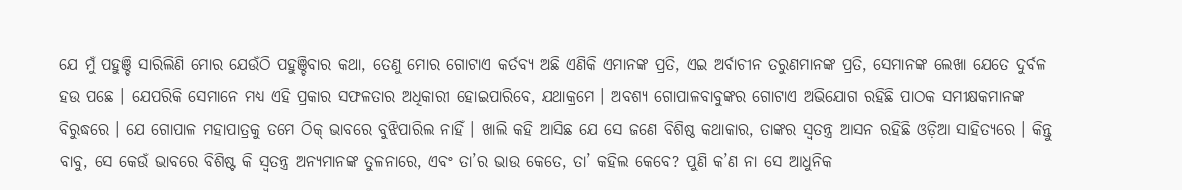ଯେ ମୁଁ ପହୁଞ୍ଚି ସାରିଲିଣି ମୋର ଯେଉଁଠି ପହୁଞ୍ଚିବାର କଥା, ତେଣୁ ମୋର ଗୋଟାଏ କର୍ତବ୍ୟ ଅଛି ଏଣିକି ଏମାନଙ୍କ ପ୍ରତି, ଏଇ ଅର୍ବାଚୀନ ତରୁଣମାନଙ୍କ ପ୍ରତି, ସେମାନଙ୍କ ଲେଖା ଯେତେ ଦୁର୍ବଳ ହଉ ପଛେ । ଯେପରିକି ସେମାନେ ମଧ୍ୟ ଏହି ପ୍ରକାର ସଫଳତାର ଅଧିକାରୀ ହୋଇପାରିବେ, ଯଥାକ୍ରମେ । ଅବଶ୍ୟ ଗୋପାଳବାବୁଙ୍କର ଗୋଟାଏ ଅଭିଯୋଗ ରହିଛି ପାଠକ ସମୀକ୍ଷକମାନଙ୍କ ବିରୁଦ୍ଧରେ । ଯେ ଗୋପାଳ ମହାପାତ୍ରକୁ ତମେ ଠିକ୍ ଭାବରେ ବୁଝିପାରିଲ ନାହିଁ । ଖାଲି କହି ଆସିଛ ଯେ ସେ ଜଣେ ବିଶିଷ୍ଠ କଥାକାର, ତାଙ୍କର ସ୍ୱତନ୍ତ୍ର ଆସନ ରହିଛି ଓଡ଼ିଆ ସାହିତ୍ୟରେ । କିନ୍ତୁ ବାବୁ, ସେ କେଉଁ ଭାବରେ ବିଶିଷ୍ଟ କି ସ୍ୱତନ୍ତ୍ର ଅନ୍ୟମାନଙ୍କ ତୁଳନାରେ, ଏବଂ ତା’ର ଭାଉ କେତେ, ତା’ କହିଲ କେବେ? ପୁଣି କ’ଣ ନା ସେ ଆଧୁନିକ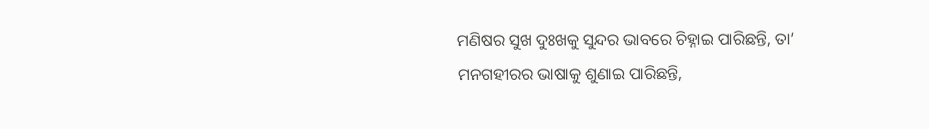ମଣିଷର ସୁଖ ଦୁଃଖକୁ ସୁନ୍ଦର ଭାବରେ ଚିହ୍ନାଇ ପାରିଛନ୍ତି, ତା’ ମନଗହୀରର ଭାଷାକୁ ଶୁଣାଇ ପାରିଛନ୍ତି,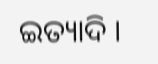ଇତ୍ୟାଦି ।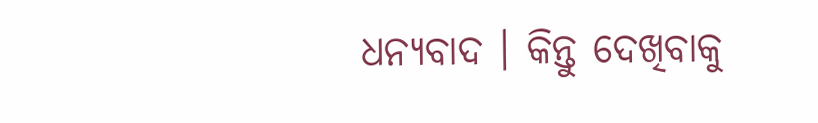ଧନ୍ୟବାଦ । କିନ୍ତୁ ଦେଖିବାକୁ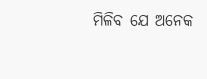ମିଳିବ ଯେ ଅନେକ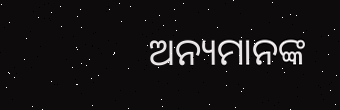ଅନ୍ୟମାନଙ୍କ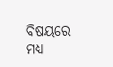ବିଷୟରେ ମଧ୍ୟ